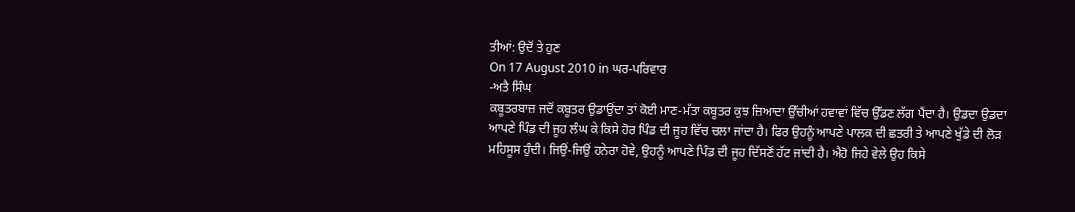ਤੀਆਂ: ਉਦੋਂ ਤੇ ਹੁਣ
On 17 August 2010 in ਘਰ-ਪਰਿਵਾਰ
-ਅਤੈ ਸਿੰਘ
ਕਬੂਤਰਬਾਜ਼ ਜਦੋਂ ਕਬੂਤਰ ਉਡਾਉਂਦਾ ਤਾਂ ਕੋਈ ਮਾਣ-ਮੱਤਾ ਕਬੂਤਰ ਕੁਝ ਜ਼ਿਆਦਾ ਉੱਚੀਆਂ ਹਵਾਵਾਂ ਵਿੱਚ ਉੱਡਣ ਲੱਗ ਪੈਂਦਾ ਹੈ। ਉਡਦਾ ਉਡਦਾ ਆਪਣੇ ਪਿੰਡ ਦੀ ਜੂਹ ਲੰਘ ਕੇ ਕਿਸੇ ਹੋਰ ਪਿੰਡ ਦੀ ਜੂਹ ਵਿੱਚ ਚਲਾ ਜਾਂਦਾ ਹੈ। ਫਿਰ ਉਹਨੂੰ ਆਪਣੇ ਪਾਲਕ ਦੀ ਛਤਰੀ ਤੇ ਆਪਣੇ ਖੁੱਡੇ ਦੀ ਲੋੜ ਮਹਿਸੂਸ ਹੁੰਦੀ। ਜਿਉਂ-ਜਿਉਂ ਹਨੇਰਾ ਹੋਵੇ, ਉਹਨੂੰ ਆਪਣੇ ਪਿੰਡ ਦੀ ਜੂਹ ਦਿੱਸਣੋਂ ਹੱਟ ਜਾਂਦੀ ਹੈ। ਐਹੋ ਜਿਹੇ ਵੇਲੇ ਉਹ ਕਿਸੇ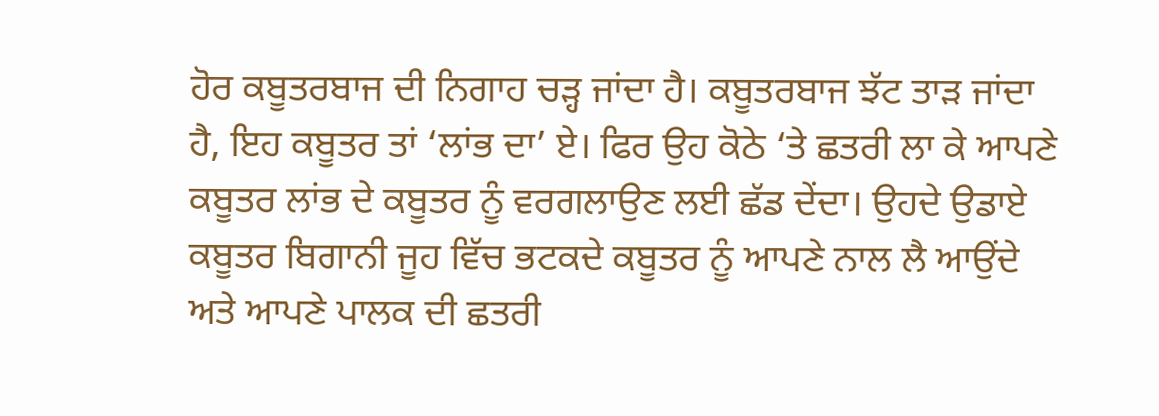ਹੋਰ ਕਬੂਤਰਬਾਜ ਦੀ ਨਿਗਾਹ ਚੜ੍ਹ ਜਾਂਦਾ ਹੈ। ਕਬੂਤਰਬਾਜ ਝੱਟ ਤਾੜ ਜਾਂਦਾ ਹੈ, ਇਹ ਕਬੂਤਰ ਤਾਂ ‘ਲਾਂਭ ਦਾ’ ਏ। ਫਿਰ ਉਹ ਕੋਠੇ ‘ਤੇ ਛਤਰੀ ਲਾ ਕੇ ਆਪਣੇ ਕਬੂਤਰ ਲਾਂਭ ਦੇ ਕਬੂਤਰ ਨੂੰ ਵਰਗਲਾਉਣ ਲਈ ਛੱਡ ਦੇਂਦਾ। ਉਹਦੇ ਉਡਾਏ ਕਬੂਤਰ ਬਿਗਾਨੀ ਜੂਹ ਵਿੱਚ ਭਟਕਦੇ ਕਬੂਤਰ ਨੂੰ ਆਪਣੇ ਨਾਲ ਲੈ ਆਉਂਦੇ ਅਤੇ ਆਪਣੇ ਪਾਲਕ ਦੀ ਛਤਰੀ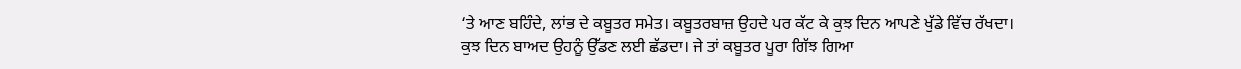‘ਤੇ ਆਣ ਬਹਿੰਦੇ, ਲਾਂਭ ਦੇ ਕਬੂਤਰ ਸਮੇਤ। ਕਬੂਤਰਬਾਜ਼ ਉਹਦੇ ਪਰ ਕੱਟ ਕੇ ਕੁਝ ਦਿਨ ਆਪਣੇ ਖੁੱਡੇ ਵਿੱਚ ਰੱਖਦਾ। ਕੁਝ ਦਿਨ ਬਾਅਦ ਉਹਨੂੰ ਉੱਡਣ ਲਈ ਛੱਡਦਾ। ਜੇ ਤਾਂ ਕਬੂਤਰ ਪੂਰਾ ਗਿੱਝ ਗਿਆ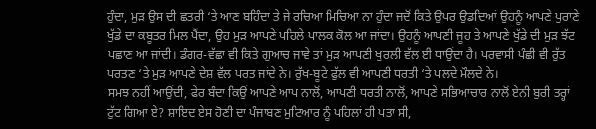ਹੁੰਦਾ, ਮੁੜ ਉਸ ਦੀ ਛਤਰੀ ‘ਤੇ ਆਣ ਬਹਿੰਦਾ ਤੇ ਜੇ ਰਚਿਆ ਮਿਚਿਆ ਨਾ ਹੁੰਦਾ ਜਦੋਂ ਕਿਤੇ ਉਪਰ ਉਡਦਿਆਂ ਉਹਨੂੰ ਆਪਣੇ ਪੁਰਾਣੇ ਖੁੱਡੇ ਦਾ ਕਬੂਤਰ ਮਿਲ ਪੈਂਦਾ, ਉਹ ਮੁੜ ਆਪਣੇ ਪਹਿਲੇ ਪਾਲਕ ਕੋਲ ਆ ਜਾਂਦਾ। ਉਹਨੂੰ ਆਪਣੀ ਜੂਹ ਤੇ ਆਪਣੇ ਖੁੱਡੇ ਦੀ ਮੁੜ ਝੱਟ ਪਛਾਣ ਆ ਜਾਂਦੀ। ਡੰਗਰ-ਵੱਛਾ ਵੀ ਕਿਤੇ ਗੁਆਚ ਜਾਵੇ ਤਾਂ ਮੁੜ ਆਪਣੀ ਖੁਰਲੀ ਵੱਲ ਈ ਧਾਉਂਦਾ ਹੈ। ਪਰਵਾਸੀ ਪੰਛੀ ਵੀ ਰੁੱਤ ਪਰਤਣ ‘ਤੇ ਮੁੜ ਆਪਣੇ ਦੇਸ਼ ਵੱਲ ਪਰਤ ਜਾਂਦੇ ਨੇ। ਰੁੱਖ-ਬੂਟੇ ਫੁੱਲ ਵੀ ਆਪਣੀ ਧਰਤੀ ‘ਤੇ ਪਲਦੇ ਮੌਲਦੇ ਨੇ।
ਸਮਝ ਨਹੀਂ ਆਉਂਦੀ, ਫੇਰ ਬੰਦਾ ਕਿਉਂ ਆਪਣੇ ਆਪ ਨਾਲੋਂ, ਆਪਣੀ ਧਰਤੀ ਨਾਲੋਂ, ਆਪਣੇ ਸਭਿਆਚਾਰ ਨਾਲੋਂ ਏਨੀ ਬੁਰੀ ਤਰ੍ਹਾਂ ਟੁੱਟ ਗਿਆ ਏ? ਸ਼ਾਇਦ ਏਸ ਹੋਣੀ ਦਾ ਪੰਜਾਬਣ ਮੁਟਿਆਰ ਨੂੰ ਪਹਿਲਾਂ ਹੀ ਪਤਾ ਸੀ,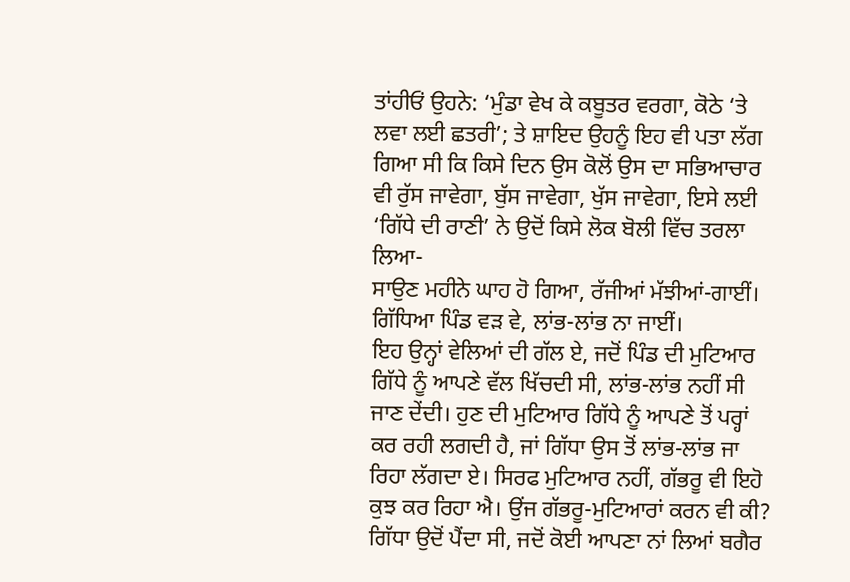ਤਾਂਹੀਓਂ ਉਹਨੇ: ‘ਮੁੰਡਾ ਵੇਖ ਕੇ ਕਬੂਤਰ ਵਰਗਾ, ਕੋਠੇ ‘ਤੇ ਲਵਾ ਲਈ ਛਤਰੀ’; ਤੇ ਸ਼ਾਇਦ ਉਹਨੂੰ ਇਹ ਵੀ ਪਤਾ ਲੱਗ ਗਿਆ ਸੀ ਕਿ ਕਿਸੇ ਦਿਨ ਉਸ ਕੋਲੋਂ ਉਸ ਦਾ ਸਭਿਆਚਾਰ ਵੀ ਰੁੱਸ ਜਾਵੇਗਾ, ਬੁੱਸ ਜਾਵੇਗਾ, ਖੁੱਸ ਜਾਵੇਗਾ, ਇਸੇ ਲਈ ‘ਗਿੱਧੇ ਦੀ ਰਾਣੀ’ ਨੇ ਉਦੋਂ ਕਿਸੇ ਲੋਕ ਬੋਲੀ ਵਿੱਚ ਤਰਲਾ ਲਿਆ-
ਸਾਉਣ ਮਹੀਨੇ ਘਾਹ ਹੋ ਗਿਆ, ਰੱਜੀਆਂ ਮੱਝੀਆਂ-ਗਾਈਂ।
ਗਿੱਧਿਆ ਪਿੰਡ ਵੜ ਵੇ, ਲਾਂਭ-ਲਾਂਭ ਨਾ ਜਾਈਂ।
ਇਹ ਉਨ੍ਹਾਂ ਵੇਲਿਆਂ ਦੀ ਗੱਲ ਏ, ਜਦੋਂ ਪਿੰਡ ਦੀ ਮੁਟਿਆਰ ਗਿੱਧੇ ਨੂੰ ਆਪਣੇ ਵੱਲ ਖਿੱਚਦੀ ਸੀ, ਲਾਂਭ-ਲਾਂਭ ਨਹੀਂ ਸੀ ਜਾਣ ਦੇਂਦੀ। ਹੁਣ ਦੀ ਮੁਟਿਆਰ ਗਿੱਧੇ ਨੂੰ ਆਪਣੇ ਤੋਂ ਪਰ੍ਹਾਂ ਕਰ ਰਹੀ ਲਗਦੀ ਹੈ, ਜਾਂ ਗਿੱਧਾ ਉਸ ਤੋਂ ਲਾਂਭ-ਲਾਂਭ ਜਾ ਰਿਹਾ ਲੱਗਦਾ ਏ। ਸਿਰਫ ਮੁਟਿਆਰ ਨਹੀਂ, ਗੱਭਰੂ ਵੀ ਇਹੋ ਕੁਝ ਕਰ ਰਿਹਾ ਐ। ਉਂਜ ਗੱਭਰੂ-ਮੁਟਿਆਰਾਂ ਕਰਨ ਵੀ ਕੀ? ਗਿੱਧਾ ਉਦੋਂ ਪੈਂਦਾ ਸੀ, ਜਦੋਂ ਕੋਈ ਆਪਣਾ ਨਾਂ ਲਿਆਂ ਬਗੈਰ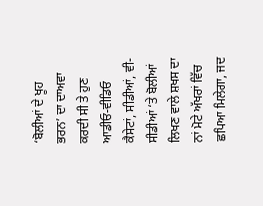‘ਬੋਲੀਆਂ ਦੇ ਖੂਹ ਭਰਨ’ ਦਾ ਦਾਅਵਾ ਕਰਦੀ ਸੀ ਤੇ ਹੁਣ ਆਡੀਓ-ਵੀਡਿਓ ਕੈਸੇਟਾਂ, ਸੀਡੀਆਂ, ਵੀ-ਸੀਡੀਆਂ ‘ਤੇ ਬੋਲੀਆਂ ਲਿਖਣ ਵਾਲੇ ਸ਼ਖਸ ਦਾ ਨਾਂ ਮੋਟੇ ਅੱਖਰਾਂ ਵਿੱਚ ਛਪਿਆ ਮਿਲੇਗਾ, ਜਦ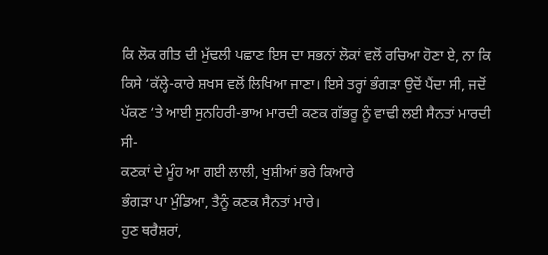ਕਿ ਲੋਕ ਗੀਤ ਦੀ ਮੁੱਢਲੀ ਪਛਾਣ ਇਸ ਦਾ ਸਭਨਾਂ ਲੋਕਾਂ ਵਲੋਂ ਰਚਿਆ ਹੋਣਾ ਏ, ਨਾ ਕਿ ਕਿਸੇ ‘ਕੱਲ੍ਹੇ-ਕਾਰੇ ਸ਼ਖਸ ਵਲੋਂ ਲਿਖਿਆ ਜਾਣਾ। ਇਸੇ ਤਰ੍ਹਾਂ ਭੰਗੜਾ ਉਦੋਂ ਪੈਂਦਾ ਸੀ, ਜਦੋਂ ਪੱਕਣ ‘ਤੇ ਆਈ ਸੁਨਹਿਰੀ-ਭਾਅ ਮਾਰਦੀ ਕਣਕ ਗੱਭਰੂ ਨੂੰ ਵਾਢੀ ਲਈ ਸੈਨਤਾਂ ਮਾਰਦੀ ਸੀ-
ਕਣਕਾਂ ਦੇ ਮੂੰਹ ਆ ਗਈ ਲਾਲੀ, ਖੁਸ਼ੀਆਂ ਭਰੇ ਕਿਆਰੇ
ਭੰਗੜਾ ਪਾ ਮੁੰਡਿਆ, ਤੈਨੂੰ ਕਣਕ ਸੈਨਤਾਂ ਮਾਰੇ।
ਹੁਣ ਥਰੈਸ਼ਰਾਂ,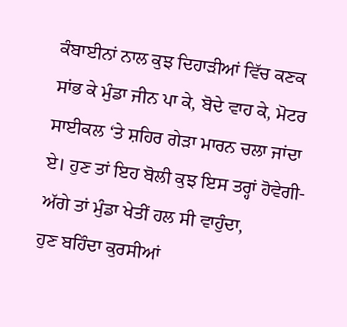ਕੰਬਾਈਨਾਂ ਨਾਲ ਕੁਝ ਦਿਹਾੜੀਆਂ ਵਿੱਚ ਕਣਕ ਸਾਂਭ ਕੇ ਮੁੰਡਾ ਜੀਨ ਪਾ ਕੇ, ਬੋਦੇ ਵਾਹ ਕੇ, ਮੋਟਰ ਸਾਈਕਲ ‘ਤੇ ਸ਼ਹਿਰ ਗੇੜਾ ਮਾਰਨ ਚਲਾ ਜਾਂਦਾ ਏ। ਹੁਣ ਤਾਂ ਇਹ ਬੋਲੀ ਕੁਝ ਇਸ ਤਰ੍ਹਾਂ ਹੋਵੇਗੀ-
ਅੱਗੇ ਤਾਂ ਮੁੰਡਾ ਖੇਤੀਂ ਹਲ ਸੀ ਵਾਹੁੰਦਾ,
ਹੁਣ ਬਹਿੰਦਾ ਕੁਰਸੀਆਂ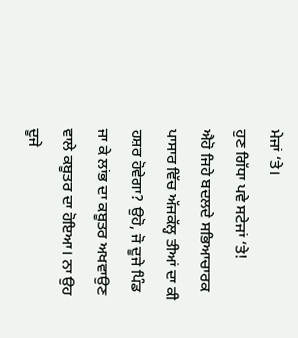ਮੇਜਾਂ ‘ਤੇ।
ਹੁਣ ਗਿੱਧਾ ਪਵੇ ਸਟੇਜਾਂ ‘ਤੇ!
ਐਹੋ ਜਿਹੇ ਬਦਲਦੇ ਸਭਿਆਚਾਰਕ ਪਾਸਾਰ ਵਿੱਚ ਅੱਜਕੱਲ੍ਹ ਤੀਆਂ ਦਾ ਕੀ ਹਸ਼ਰ ਹੋਵੇਗਾ? ਉਹੋ, ਜੋ ਦੂਜੇ ਪਿੰਡ ਜਾ ਕੇ ਲਾਂਭ ਦਾ ਕਬੂਤਰ ਅਖਵਾਉਣ ਵਾਲੇ ਕਬੂਤਰ ਦਾ ਹੋਇਆ। ਨਾ ਉਹ ਦੂਜੇ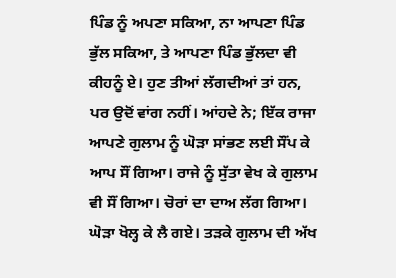ਪਿੰਡ ਨੂੰ ਅਪਣਾ ਸਕਿਆ, ਨਾ ਆਪਣਾ ਪਿੰਡ ਭੁੱਲ ਸਕਿਆ, ਤੇ ਆਪਣਾ ਪਿੰਡ ਭੁੱਲਦਾ ਵੀ ਕੀਹਨੂੰ ਏ। ਹੁਣ ਤੀਆਂ ਲੱਗਦੀਆਂ ਤਾਂ ਹਨ, ਪਰ ਉਦੋਂ ਵਾਂਗ ਨਹੀਂ। ਆਂਹਦੇ ਨੇ; ਇੱਕ ਰਾਜਾ ਆਪਣੇ ਗੁਲਾਮ ਨੂੰ ਘੋੜਾ ਸਾਂਭਣ ਲਈ ਸੌਂਪ ਕੇ ਆਪ ਸੌਂ ਗਿਆ। ਰਾਜੇ ਨੂੰ ਸੁੱਤਾ ਵੇਖ ਕੇ ਗੁਲਾਮ ਵੀ ਸੌਂ ਗਿਆ। ਚੋਰਾਂ ਦਾ ਦਾਅ ਲੱਗ ਗਿਆ। ਘੋੜਾ ਖੋਲ੍ਹ ਕੇ ਲੈ ਗਏ। ਤੜਕੇ ਗੁਲਾਮ ਦੀ ਅੱਖ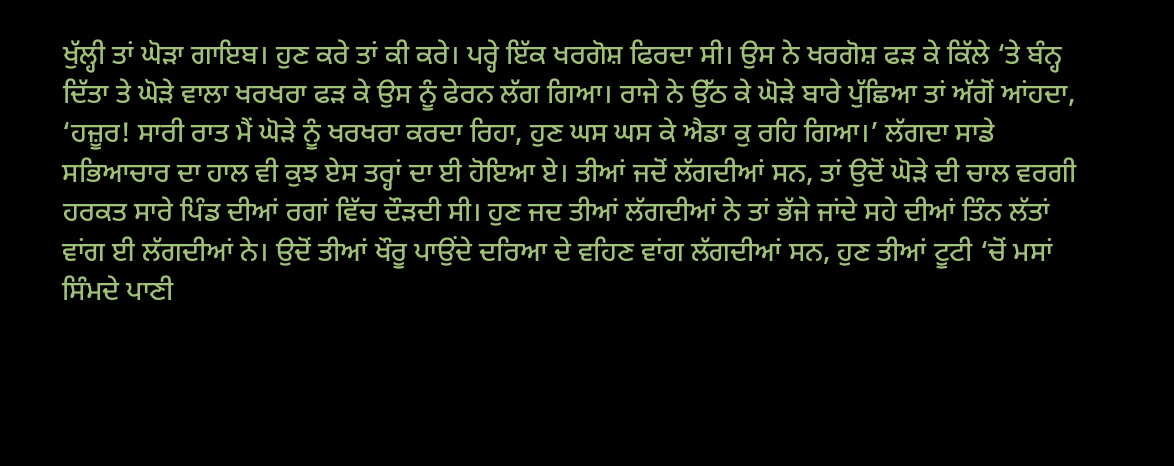ਖੁੱਲ੍ਹੀ ਤਾਂ ਘੋੜਾ ਗਾਇਬ। ਹੁਣ ਕਰੇ ਤਾਂ ਕੀ ਕਰੇ। ਪਰ੍ਹੇ ਇੱਕ ਖਰਗੋਸ਼ ਫਿਰਦਾ ਸੀ। ਉਸ ਨੇ ਖਰਗੋਸ਼ ਫੜ ਕੇ ਕਿੱਲੇ ‘ਤੇ ਬੰਨ੍ਹ ਦਿੱਤਾ ਤੇ ਘੋੜੇ ਵਾਲਾ ਖਰਖਰਾ ਫੜ ਕੇ ਉਸ ਨੂੰ ਫੇਰਨ ਲੱਗ ਗਿਆ। ਰਾਜੇ ਨੇ ਉੱਠ ਕੇ ਘੋੜੇ ਬਾਰੇ ਪੁੱਛਿਆ ਤਾਂ ਅੱਗੋਂ ਆਂਹਦਾ, ‘ਹਜ਼ੂਰ! ਸਾਰੀ ਰਾਤ ਮੈਂ ਘੋੜੇ ਨੂੰ ਖਰਖਰਾ ਕਰਦਾ ਰਿਹਾ, ਹੁਣ ਘਸ ਘਸ ਕੇ ਐਡਾ ਕੁ ਰਹਿ ਗਿਆ।’ ਲੱਗਦਾ ਸਾਡੇ ਸਭਿਆਚਾਰ ਦਾ ਹਾਲ ਵੀ ਕੁਝ ਏਸ ਤਰ੍ਹਾਂ ਦਾ ਈ ਹੋਇਆ ਏ। ਤੀਆਂ ਜਦੋਂ ਲੱਗਦੀਆਂ ਸਨ, ਤਾਂ ਉਦੋਂ ਘੋੜੇ ਦੀ ਚਾਲ ਵਰਗੀ ਹਰਕਤ ਸਾਰੇ ਪਿੰਡ ਦੀਆਂ ਰਗਾਂ ਵਿੱਚ ਦੌੜਦੀ ਸੀ। ਹੁਣ ਜਦ ਤੀਆਂ ਲੱਗਦੀਆਂ ਨੇ ਤਾਂ ਭੱਜੇ ਜਾਂਦੇ ਸਹੇ ਦੀਆਂ ਤਿੰਨ ਲੱਤਾਂ ਵਾਂਗ ਈ ਲੱਗਦੀਆਂ ਨੇ। ਉਦੋਂ ਤੀਆਂ ਖੌਰੂ ਪਾਉਂਦੇ ਦਰਿਆ ਦੇ ਵਹਿਣ ਵਾਂਗ ਲੱਗਦੀਆਂ ਸਨ, ਹੁਣ ਤੀਆਂ ਟੂਟੀ ‘ਚੋਂ ਮਸਾਂ ਸਿੰਮਦੇ ਪਾਣੀ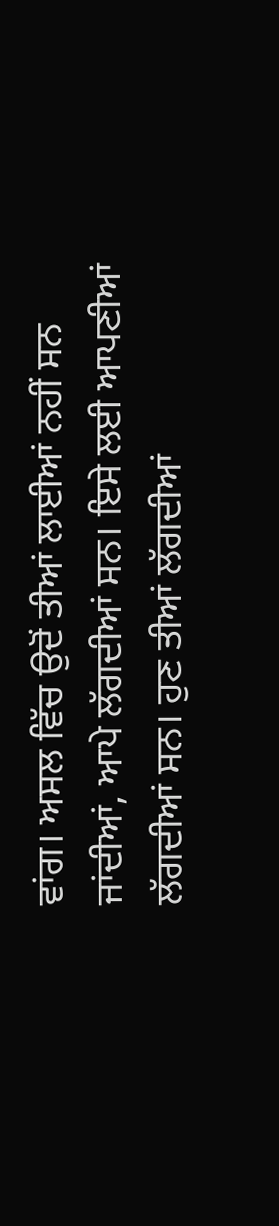ਵਾਂਗ। ਅਸਲ ਵਿੱਚ ਉਦੋਂ ਤੀਆਂ ਲਾਈਆਂ ਨਹੀਂ ਸਨ ਜਾਂਦੀਆਂ, ਆਪੇ ਲੱਗਦੀਆਂ ਸਨ। ਇਸੇ ਲਈ ਆਪਣੀਆਂ ਲੱਗਦੀਆਂ ਸਨ। ਹੁਣ ਤੀਆਂ ਲੱਗਦੀਆਂ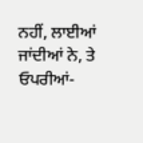ਨਹੀਂ, ਲਾਈਆਂ ਜਾਂਦੀਆਂ ਨੇ, ਤੇ ਓਪਰੀਆਂ-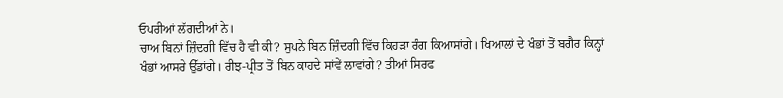ਓਪਰੀਆਂ ਲੱਗਦੀਆਂ ਨੇ।
ਚਾਅ ਬਿਨਾਂ ਜ਼ਿੰਦਗੀ ਵਿੱਚ ਹੈ ਵੀ ਕੀ? ਸੁਪਨੇ ਬਿਨ ਜ਼ਿੰਦਗੀ ਵਿੱਚ ਕਿਹੜਾ ਰੰਗ ਕਿਆਸਾਂਗੇ। ਖਿਆਲਾਂ ਦੇ ਖੰਭਾਂ ਤੋਂ ਬਗੈਰ ਕਿਨ੍ਹਾਂ ਖੰਭਾਂ ਆਸਰੇ ਉੱਡਾਂਗੇ। ਰੀਝ-ਪ੍ਰੀਤ ਤੋਂ ਬਿਨ ਕਾਹਦੇ ਸਾਂਵੇਂ ਲਾਵਾਂਗੇ? ਤੀਆਂ ਸਿਰਫ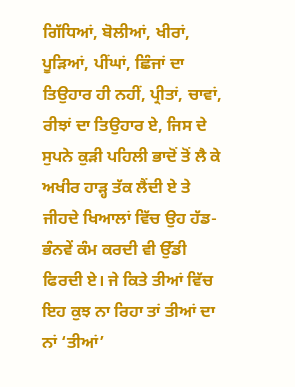ਗਿੱਧਿਆਂ, ਬੋਲੀਆਂ, ਖੀਰਾਂ, ਪੂੜਿਆਂ, ਪੀਂਘਾਂ, ਛਿੰਜਾਂ ਦਾ ਤਿਉਹਾਰ ਹੀ ਨਹੀਂ, ਪ੍ਰੀਤਾਂ, ਚਾਵਾਂ, ਰੀਝਾਂ ਦਾ ਤਿਉਹਾਰ ਏ, ਜਿਸ ਦੇ ਸੁਪਨੇ ਕੁੜੀ ਪਹਿਲੀ ਭਾਦੋਂ ਤੋਂ ਲੈ ਕੇ ਅਖੀਰ ਹਾੜ੍ਹ ਤੱਕ ਲੈਂਦੀ ਏ ਤੇ ਜੀਹਦੇ ਖਿਆਲਾਂ ਵਿੱਚ ਉਹ ਹੱਡ-ਭੰਨਵੇਂ ਕੰਮ ਕਰਦੀ ਵੀ ਉੱਡੀ ਫਿਰਦੀ ਏ। ਜੇ ਕਿਤੇ ਤੀਆਂ ਵਿੱਚ ਇਹ ਕੁਝ ਨਾ ਰਿਹਾ ਤਾਂ ਤੀਆਂ ਦਾ ਨਾਂ ‘ਤੀਆਂ’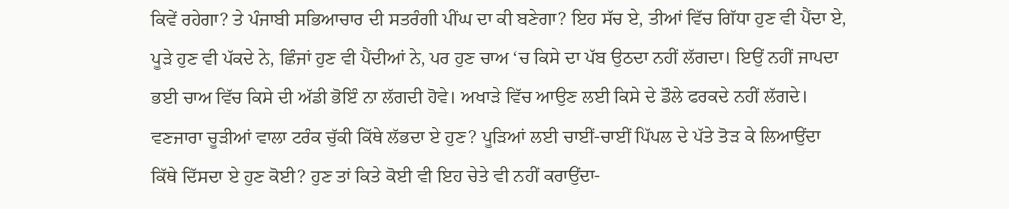ਕਿਵੇਂ ਰਹੇਗਾ? ਤੇ ਪੰਜਾਬੀ ਸਭਿਆਚਾਰ ਦੀ ਸਤਰੰਗੀ ਪੀਂਘ ਦਾ ਕੀ ਬਣੇਗਾ? ਇਹ ਸੱਚ ਏ, ਤੀਆਂ ਵਿੱਚ ਗਿੱਧਾ ਹੁਣ ਵੀ ਪੈਂਦਾ ਏ, ਪੂੜੇ ਹੁਣ ਵੀ ਪੱਕਦੇ ਨੇ, ਛਿੰਜਾਂ ਹੁਣ ਵੀ ਪੈਂਦੀਆਂ ਨੇ, ਪਰ ਹੁਣ ਚਾਅ ‘ਚ ਕਿਸੇ ਦਾ ਪੱਬ ਉਠਦਾ ਨਹੀਂ ਲੱਗਦਾ। ਇਉਂ ਨਹੀਂ ਜਾਪਦਾ ਭਈ ਚਾਅ ਵਿੱਚ ਕਿਸੇ ਦੀ ਅੱਡੀ ਭੋਇੰ ਨਾ ਲੱਗਦੀ ਹੋਵੇ। ਅਖਾੜੇ ਵਿੱਚ ਆਉਣ ਲਈ ਕਿਸੇ ਦੇ ਡੌਲੇ ਫਰਕਦੇ ਨਹੀਂ ਲੱਗਦੇ। ਵਣਜਾਰਾ ਚੂੜੀਆਂ ਵਾਲਾ ਟਰੰਕ ਚੁੱਕੀ ਕਿੱਥੇ ਲੱਭਦਾ ਏ ਹੁਣ? ਪੂੜਿਆਂ ਲਈ ਚਾਈਂ-ਚਾਈਂ ਪਿੱਪਲ ਦੇ ਪੱਤੇ ਤੋੜ ਕੇ ਲਿਆਉਂਦਾ ਕਿੱਥੇ ਦਿੱਸਦਾ ਏ ਹੁਣ ਕੋਈ? ਹੁਣ ਤਾਂ ਕਿਤੇ ਕੋਈ ਵੀ ਇਹ ਚੇਤੇ ਵੀ ਨਹੀਂ ਕਰਾਉਂਦਾ-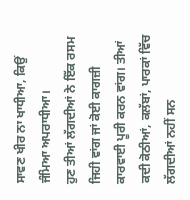ਸਾਵਣ ਖੀਰ ਨਾ ਖਾਧੀਆ, ਕਿਉਂ ਜੰਮਿਆ ਅਪਰਾਧੀਆ।
ਹੁਣ ਤੀਆਂ ਲੱਗਦੀਆਂ ਨੇ ਇੱਕ ਰਸਮ ਜਿਹੀ ਵਾਂਗ ਜਾਂ ਕੋਈ ਕਾਗਜ਼ੀ ਕਾਰਵਾਈ ਪੂਰੀ ਕਰਨ ਵਾਂਗ। ਤੀਆਂ ਕਦੀ ਕੋਠੀਆਂ, ਕਲੱਬਾਂ, ਪਾਰਕਾਂ ਵਿੱਚ ਲੱਗਦੀਆਂ ਨਹੀਂ ਸਨ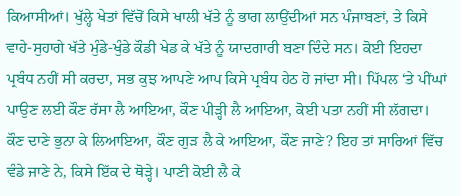ਕਿਆਸੀਆਂ। ਖੁੱਲ੍ਹੇ ਖੇਤਾਂ ਵਿੱਚੋਂ ਕਿਸੇ ਖਾਲੀ ਖੱਤੇ ਨੂੰ ਭਾਗ ਲਾਉਂਦੀਆਂ ਸਨ ਪੰਜਾਬਣਾਂ, ਤੇ ਕਿਸੇ ਵਾਹੇ-ਸੁਹਾਗੇ ਖੱਤੇ ਮੁੰਡੇ-ਖੁੰਡੇ ਕੌਡੀ ਖੇਡ ਕੇ ਖੱਤੇ ਨੂੰ ਯਾਦਗਾਰੀ ਬਣਾ ਦਿੰਦੇ ਸਨ। ਕੋਈ ਇਹਦਾ ਪ੍ਰਬੰਧ ਨਹੀਂ ਸੀ ਕਰਦਾ, ਸਭ ਕੁਝ ਆਪਣੇ ਆਪ ਕਿਸੇ ਪ੍ਰਬੰਧ ਹੇਠ ਹੋ ਜਾਂਦਾ ਸੀ। ਪਿੱਪਲ ‘ਤੇ ਪੀਂਘਾਂ ਪਾਉਣ ਲਈ ਕੌਣ ਰੱਸਾ ਲੈ ਆਇਆ, ਕੌਣ ਪੀੜ੍ਹੀ ਲੈ ਆਇਆ, ਕੋਈ ਪਤਾ ਨਹੀਂ ਸੀ ਲੱਗਦਾ। ਕੌਣ ਦਾਣੇ ਭੁਨਾ ਕੇ ਲਿਆਇਆ, ਕੌਣ ਗੁੜ ਲੈ ਕੇ ਆਇਆ, ਕੌਣ ਜਾਣੇ? ਇਹ ਤਾਂ ਸਾਰਿਆਂ ਵਿੱਚ ਵੰਡੇ ਜਾਣੇ ਨੇ, ਕਿਸੇ ਇੱਕ ਦੇ ਥੋੜ੍ਹੇ। ਪਾਣੀ ਕੋਈ ਲੈ ਕੇ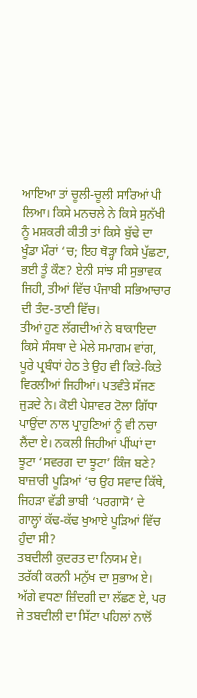ਆਇਆ ਤਾਂ ਚੂਲੀ-ਚੂਲੀ ਸਾਰਿਆਂ ਪੀ ਲਿਆ। ਕਿਸੇ ਮਨਚਲੇ ਨੇ ਕਿਸੇ ਸੁਨੱਖੀ ਨੂੰ ਮਸ਼ਕਰੀ ਕੀਤੀ ਤਾਂ ਕਿਸੇ ਬੁੱਢੇ ਦਾ ਖੂੰਡਾ ਮੌਰਾਂ ‘ਚ; ਇਹ ਥੋੜ੍ਹਾ ਕਿਸੇ ਪੁੱਛਣਾ, ਭਈ ਤੂੰ ਕੌਣ? ਏਨੀ ਸਾਂਝ ਸੀ ਸੁਭਾਵਕ ਜਿਹੀ, ਤੀਆਂ ਵਿੱਚ ਪੰਜਾਬੀ ਸਭਿਆਚਾਰ ਦੀ ਤੰਦ-ਤਾਣੀ ਵਿੱਚ।
ਤੀਆਂ ਹੁਣ ਲੱਗਦੀਆਂ ਨੇ ਬਾਕਾਇਦਾ ਕਿਸੇ ਸੰਸਥਾ ਦੇ ਮੇਲੇ ਸਮਾਗਮ ਵਾਂਗ, ਪੂਰੇ ਪ੍ਰਬੰਧਾਂ ਹੇਠ ਤੇ ਉਹ ਵੀ ਕਿਤੇ-ਕਿਤੇ ਵਿਰਲੀਆਂ ਜਿਹੀਆਂ। ਪਤਵੰਤੇ ਸੱਜਣ ਜੁੜਦੇ ਨੇ। ਕੋਈ ਪੇਸ਼ਾਵਰ ਟੋਲਾ ਗਿੱਧਾ ਪਾਉਂਦਾ ਨਾਲ ਪ੍ਰਾਹੁਣਿਆਂ ਨੂੰ ਵੀ ਨਚਾ ਲੈਂਦਾ ਏ। ਨਕਲੀ ਜਿਹੀਆਂ ਪੀਂਘਾਂ ਦਾ ਝੂਟਾ ‘ਸਵਰਗ ਦਾ ਝੂਟਾ’ ਕਿੰਜ ਬਣੇ? ਬਾਜ਼ਾਰੀ ਪੂੜਿਆਂ ‘ਚ ਉਹ ਸਵਾਦ ਕਿੱਥੇ, ਜਿਹੜਾ ਵੱਡੀ ਭਾਬੀ ‘ਪਰਗਾਸੋ’ ਦੇ ਗਾਲ੍ਹਾਂ ਕੱਢ-ਕੱਢ ਖੁਆਏ ਪੂੜਿਆਂ ਵਿੱਚ ਹੁੰਦਾ ਸੀ?
ਤਬਦੀਲੀ ਕੁਦਰਤ ਦਾ ਨਿਯਮ ਏ। ਤਰੱਕੀ ਕਰਨੀ ਮਨੁੱਖ ਦਾ ਸੁਭਾਅ ਏ। ਅੱਗੇ ਵਧਣਾ ਜ਼ਿੰਦਗੀ ਦਾ ਲੱਛਣ ਏ, ਪਰ ਜੇ ਤਬਦੀਲੀ ਦਾ ਸਿੱਟਾ ਪਹਿਲਾਂ ਨਾਲੋਂ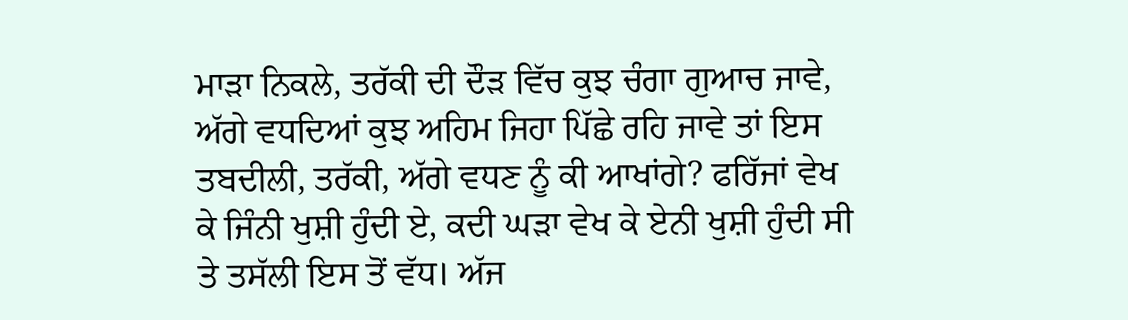ਮਾੜਾ ਨਿਕਲੇ, ਤਰੱਕੀ ਦੀ ਦੌੜ ਵਿੱਚ ਕੁਝ ਚੰਗਾ ਗੁਆਚ ਜਾਵੇ, ਅੱਗੇ ਵਧਦਿਆਂ ਕੁਝ ਅਹਿਮ ਜਿਹਾ ਪਿੱਛੇ ਰਹਿ ਜਾਵੇ ਤਾਂ ਇਸ ਤਬਦੀਲੀ, ਤਰੱਕੀ, ਅੱਗੇ ਵਧਣ ਨੂੰ ਕੀ ਆਖਾਂਗੇ? ਫਰਿੱਜਾਂ ਵੇਖ ਕੇ ਜਿੰਨੀ ਖੁਸ਼ੀ ਹੁੰਦੀ ਏ, ਕਦੀ ਘੜਾ ਵੇਖ ਕੇ ਏਨੀ ਖੁਸ਼ੀ ਹੁੰਦੀ ਸੀ ਤੇ ਤਸੱਲੀ ਇਸ ਤੋਂ ਵੱਧ। ਅੱਜ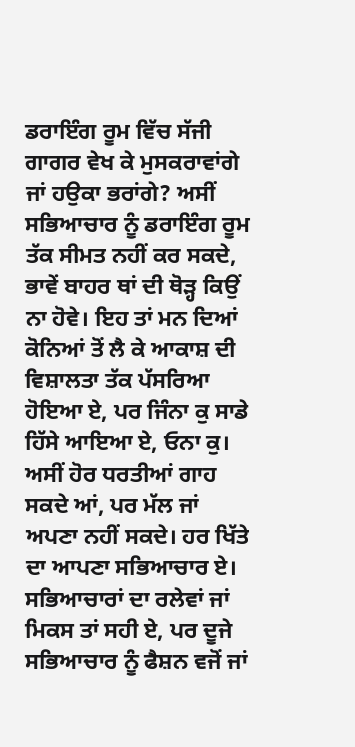ਡਰਾਇੰਗ ਰੂਮ ਵਿੱਚ ਸੱਜੀ ਗਾਗਰ ਵੇਖ ਕੇ ਮੁਸਕਰਾਵਾਂਗੇ ਜਾਂ ਹਉਕਾ ਭਰਾਂਗੇ? ਅਸੀਂ ਸਭਿਆਚਾਰ ਨੂੰ ਡਰਾਇੰਗ ਰੂਮ ਤੱਕ ਸੀਮਤ ਨਹੀਂ ਕਰ ਸਕਦੇ, ਭਾਵੇਂ ਬਾਹਰ ਥਾਂ ਦੀ ਥੋੜ੍ਹ ਕਿਉਂ ਨਾ ਹੋਵੇ। ਇਹ ਤਾਂ ਮਨ ਦਿਆਂ ਕੋਨਿਆਂ ਤੋਂ ਲੈ ਕੇ ਆਕਾਸ਼ ਦੀ ਵਿਸ਼ਾਲਤਾ ਤੱਕ ਪੱਸਰਿਆ ਹੋਇਆ ਏ, ਪਰ ਜਿੰਨਾ ਕੁ ਸਾਡੇ ਹਿੱਸੇ ਆਇਆ ਏ, ਓਨਾ ਕੁ। ਅਸੀਂ ਹੋਰ ਧਰਤੀਆਂ ਗਾਹ ਸਕਦੇ ਆਂ, ਪਰ ਮੱਲ ਜਾਂ ਅਪਣਾ ਨਹੀਂ ਸਕਦੇ। ਹਰ ਖਿੱਤੇ ਦਾ ਆਪਣਾ ਸਭਿਆਚਾਰ ਏ।
ਸਭਿਆਚਾਰਾਂ ਦਾ ਰਲੇਵਾਂ ਜਾਂ ਮਿਕਸ ਤਾਂ ਸਹੀ ਏ, ਪਰ ਦੂਜੇ ਸਭਿਆਚਾਰ ਨੂੰ ਫੈਸ਼ਨ ਵਜੋਂ ਜਾਂ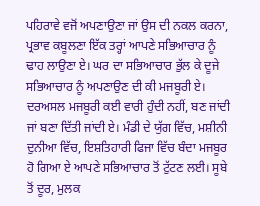ਪਹਿਰਾਵੇ ਵਜੋਂ ਅਪਣਾਉਣਾ ਜਾਂ ਉਸ ਦੀ ਨਕਲ ਕਰਨਾ, ਪ੍ਰਭਾਵ ਕਬੂਲਣਾ ਇੱਕ ਤਰ੍ਹਾਂ ਆਪਣੇ ਸਭਿਆਚਾਰ ਨੂੰ ਢਾਹ ਲਾਉਣਾ ਏ। ਘਰ ਦਾ ਸਭਿਆਚਾਰ ਭੁੱਲ ਕੇ ਦੂਜੇ ਸਭਿਆਚਾਰ ਨੂੰ ਅਪਣਾਉਣ ਦੀ ਕੀ ਮਜਬੂਰੀ ਏ। ਦਰਅਸਲ ਮਜਬੂਰੀ ਕਈ ਵਾਰੀ ਹੁੰਦੀ ਨਹੀਂ, ਬਣ ਜਾਂਦੀ ਜਾਂ ਬਣਾ ਦਿੱਤੀ ਜਾਂਦੀ ਏ। ਮੰਡੀ ਦੇ ਯੁੱਗ ਵਿੱਚ, ਮਸ਼ੀਨੀ ਦੁਨੀਆ ਵਿੱਚ, ਇਸ਼ਤਿਹਾਰੀ ਫਿਜਾ ਵਿੱਚ ਬੰਦਾ ਮਜਬੂਰ ਹੋ ਗਿਆ ਏ ਆਪਣੇ ਸਭਿਆਚਾਰ ਤੋਂ ਟੁੱਟਣ ਲਈ। ਸੂਬੇ ਤੋਂ ਦੂਰ, ਮੁਲਕ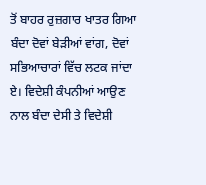ਤੋਂ ਬਾਹਰ ਰੁਜ਼ਗਾਰ ਖਾਤਰ ਗਿਆ ਬੰਦਾ ਦੋਵਾਂ ਬੇੜੀਆਂ ਵਾਂਗ, ਦੋਵਾਂ ਸਭਿਆਚਾਰਾਂ ਵਿੱਚ ਲਟਕ ਜਾਂਦਾ ਏ। ਵਿਦੇਸ਼ੀ ਕੰਪਨੀਆਂ ਆਉਣ ਨਾਲ ਬੰਦਾ ਦੇਸੀ ਤੇ ਵਿਦੇਸ਼ੀ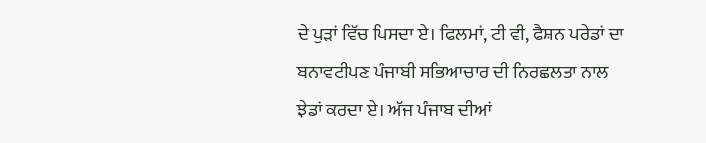ਦੇ ਪੁੜਾਂ ਵਿੱਚ ਪਿਸਦਾ ਏ। ਫਿਲਮਾਂ, ਟੀ ਵੀ, ਫੈਸ਼ਨ ਪਰੇਡਾਂ ਦਾ ਬਨਾਵਟੀਪਣ ਪੰਜਾਬੀ ਸਭਿਆਚਾਰ ਦੀ ਨਿਰਛਲਤਾ ਨਾਲ ਝੇਡਾਂ ਕਰਦਾ ਏ। ਅੱਜ ਪੰਜਾਬ ਦੀਆਂ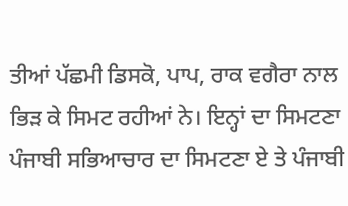ਤੀਆਂ ਪੱਛਮੀ ਡਿਸਕੋ, ਪਾਪ, ਰਾਕ ਵਗੈਰਾ ਨਾਲ ਭਿੜ ਕੇ ਸਿਮਟ ਰਹੀਆਂ ਨੇ। ਇਨ੍ਹਾਂ ਦਾ ਸਿਮਟਣਾ ਪੰਜਾਬੀ ਸਭਿਆਚਾਰ ਦਾ ਸਿਮਟਣਾ ਏ ਤੇ ਪੰਜਾਬੀ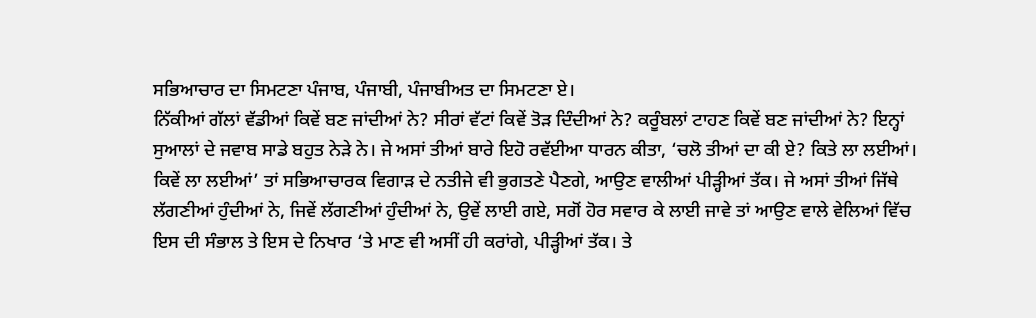ਸਭਿਆਚਾਰ ਦਾ ਸਿਮਟਣਾ ਪੰਜਾਬ, ਪੰਜਾਬੀ, ਪੰਜਾਬੀਅਤ ਦਾ ਸਿਮਟਣਾ ਏ।
ਨਿੱਕੀਆਂ ਗੱਲਾਂ ਵੱਡੀਆਂ ਕਿਵੇਂ ਬਣ ਜਾਂਦੀਆਂ ਨੇ? ਸੀਰਾਂ ਵੱਟਾਂ ਕਿਵੇਂ ਤੋੜ ਦਿੰਦੀਆਂ ਨੇ? ਕਰੂੰਬਲਾਂ ਟਾਹਣ ਕਿਵੇਂ ਬਣ ਜਾਂਦੀਆਂ ਨੇ? ਇਨ੍ਹਾਂ ਸੁਆਲਾਂ ਦੇ ਜਵਾਬ ਸਾਡੇ ਬਹੁਤ ਨੇੜੇ ਨੇ। ਜੇ ਅਸਾਂ ਤੀਆਂ ਬਾਰੇ ਇਹੋ ਰਵੱਈਆ ਧਾਰਨ ਕੀਤਾ, ‘ਚਲੋ ਤੀਆਂ ਦਾ ਕੀ ਏ? ਕਿਤੇ ਲਾ ਲਈਆਂ। ਕਿਵੇਂ ਲਾ ਲਈਆਂ’ ਤਾਂ ਸਭਿਆਚਾਰਕ ਵਿਗਾੜ ਦੇ ਨਤੀਜੇ ਵੀ ਭੁਗਤਣੇ ਪੈਣਗੇ, ਆਉਣ ਵਾਲੀਆਂ ਪੀੜ੍ਹੀਆਂ ਤੱਕ। ਜੇ ਅਸਾਂ ਤੀਆਂ ਜਿੱਥੇ ਲੱਗਣੀਆਂ ਹੁੰਦੀਆਂ ਨੇ, ਜਿਵੇਂ ਲੱਗਣੀਆਂ ਹੁੰਦੀਆਂ ਨੇ, ਉਵੇਂ ਲਾਈ ਗਏ, ਸਗੋਂ ਹੋਰ ਸਵਾਰ ਕੇ ਲਾਈ ਜਾਵੇ ਤਾਂ ਆਉਣ ਵਾਲੇ ਵੇਲਿਆਂ ਵਿੱਚ ਇਸ ਦੀ ਸੰਭਾਲ ਤੇ ਇਸ ਦੇ ਨਿਖਾਰ ‘ਤੇ ਮਾਣ ਵੀ ਅਸੀਂ ਹੀ ਕਰਾਂਗੇ, ਪੀੜ੍ਹੀਆਂ ਤੱਕ। ਤੇ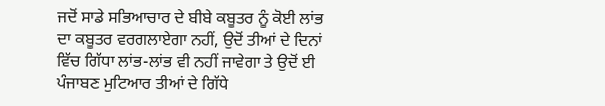ਜਦੋਂ ਸਾਡੇ ਸਭਿਆਚਾਰ ਦੇ ਬੀਬੇ ਕਬੂਤਰ ਨੂੰ ਕੋਈ ਲਾਂਭ ਦਾ ਕਬੂਤਰ ਵਰਗਲਾਏਗਾ ਨਹੀਂ, ਉਦੋਂ ਤੀਆਂ ਦੇ ਦਿਨਾਂ ਵਿੱਚ ਗਿੱਧਾ ਲਾਂਭ-ਲਾਂਭ ਵੀ ਨਹੀਂ ਜਾਵੇਗਾ ਤੇ ਉਦੋਂ ਈ ਪੰਜਾਬਣ ਮੁਟਿਆਰ ਤੀਆਂ ਦੇ ਗਿੱਧੇ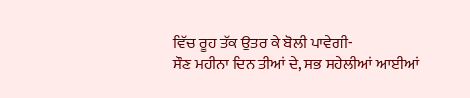ਵਿੱਚ ਰੂਹ ਤੱਕ ਉਤਰ ਕੇ ਬੋਲੀ ਪਾਵੇਗੀ-
ਸੌਣ ਮਹੀਨਾ ਦਿਨ ਤੀਆਂ ਦੇ, ਸਭ ਸਹੇਲੀਆਂ ਆਈਆਂ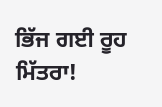ਭਿੱਜ ਗਈ ਰੂਹ ਮਿੱਤਰਾ!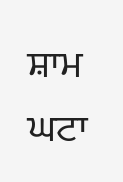ਸ਼ਾਮ ਘਟਾ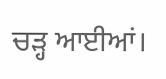ਚੜ੍ਹ ਆਈਆਂ।